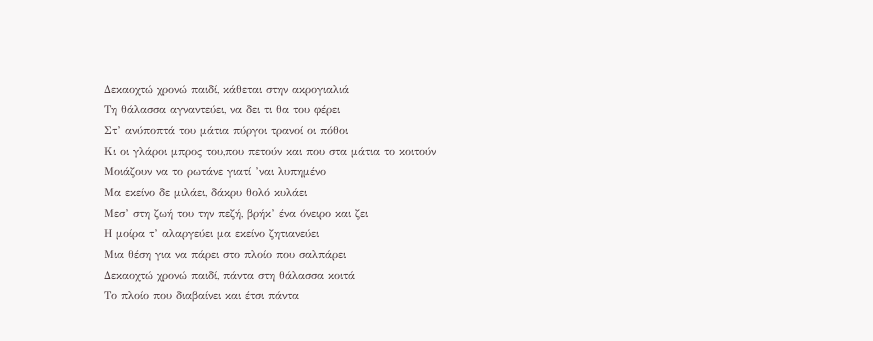Δεκαοχτώ χρονώ παιδί, κάθεται στην ακρογιαλιά
Τη θάλασσα αγναντεύει, να δει τι θα του φέρει
Στ’ ανύποπτά του μάτια πύργοι τρανοί οι πόθοι
Κι οι γλάροι μπρος του,που πετούν και που στα μάτια το κοιτούν
Μοιάζουν να το ρωτάνε γιατί ’ναι λυπημένο
Μα εκείνο δε μιλάει, δάκρυ θολό κυλάει
Μεσ’ στη ζωή του την πεζή, βρήκ’ ένα όνειρο και ζει
Η μοίρα τ’ αλαργεύει μα εκείνο ζητιανεύει
Μια θέση για να πάρει στο πλοίο που σαλπάρει
Δεκαοχτώ χρονώ παιδί, πάντα στη θάλασσα κοιτά
Το πλοίο που διαβαίνει και έτσι πάντα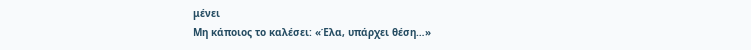μένει
Μη κάποιος το καλέσει: «Έλα, υπάρχει θέση…»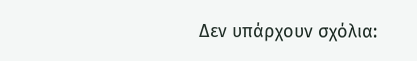Δεν υπάρχουν σχόλια: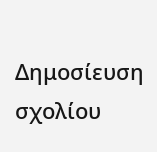Δημοσίευση σχολίου